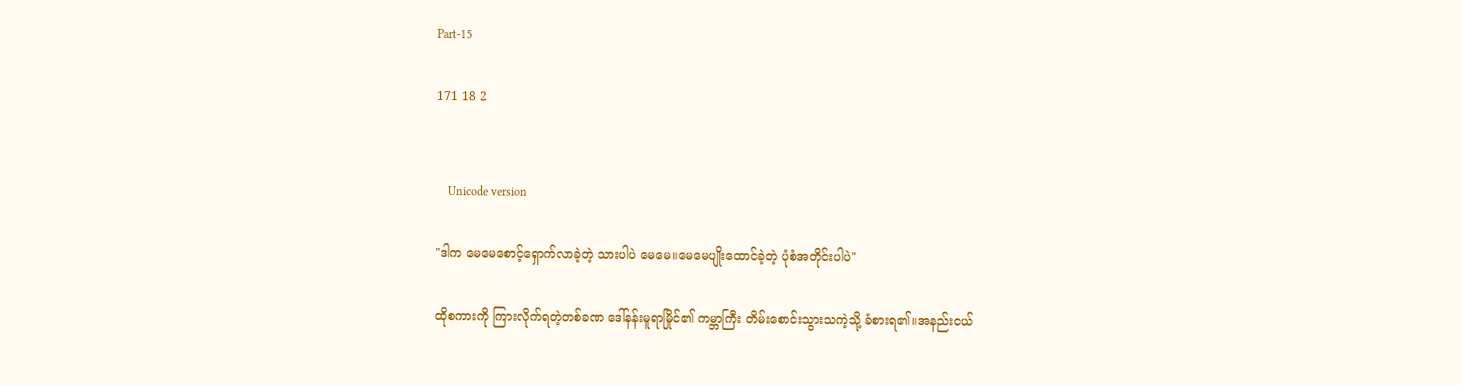Part-15

171 18 2


    Unicode version

"ဒါက မေမေစောင့်ရှောက်လာခဲ့တဲ့ သားပါပဲ မေမေ။မေမေပျိုးထောင်ခဲ့တဲ့ ပုံစံအတိုင်းပါပဲ"

ထိုစကားကို ကြားလိုက်ရတဲ့တစ်ခဏ ဒေါ်နန်းမူရာမြိုင်၏ ကမ္ဘာကြီး တိမ်းစောင်းသွားသကဲ့သို့ ခံစားရ၏။အနည်းငယ်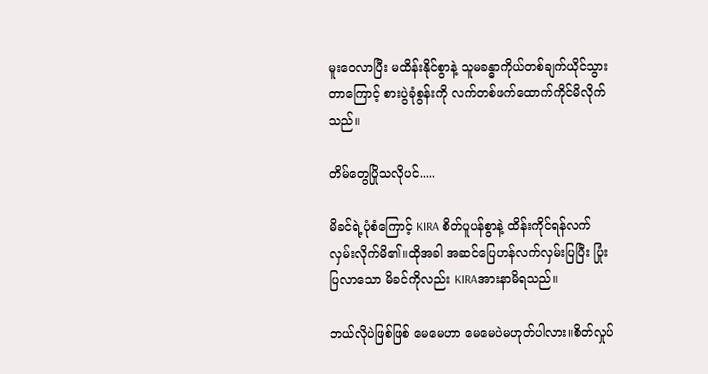မူးဝေလာပြီး မထိန်းနိုင်စွာနဲ့ သူမခန္ဓာကိုယ်တစ်ချက်ယိုင်သွားတာကြောင့် စားပွဲခုံစွန်းကို လက်တစ်ဖက်ထောက်ကိုင်မိလိုက်သည်။

တိမ်တွေပြိုသလိုပင်.....

မိခင်ရဲ့ပုံစံကြောင့် KIRA စိတ်ပူပန်စွာနဲ့ ထိန်းကိုင်ရန်လက်လှမ်းလိုက်မိ၏။ထိုအခါ အဆင်ပြေဟန်လက်လှမ်းပြပြီး ပြုံးပြလာသော မိခင်ကိုလည်း KIRAအားနာမိရသည်။

ဘယ်လိုပဲဖြစ်ဖြစ် မေမေဟာ မေမေပဲမဟုတ်ပါလား။စိတ်လှုပ်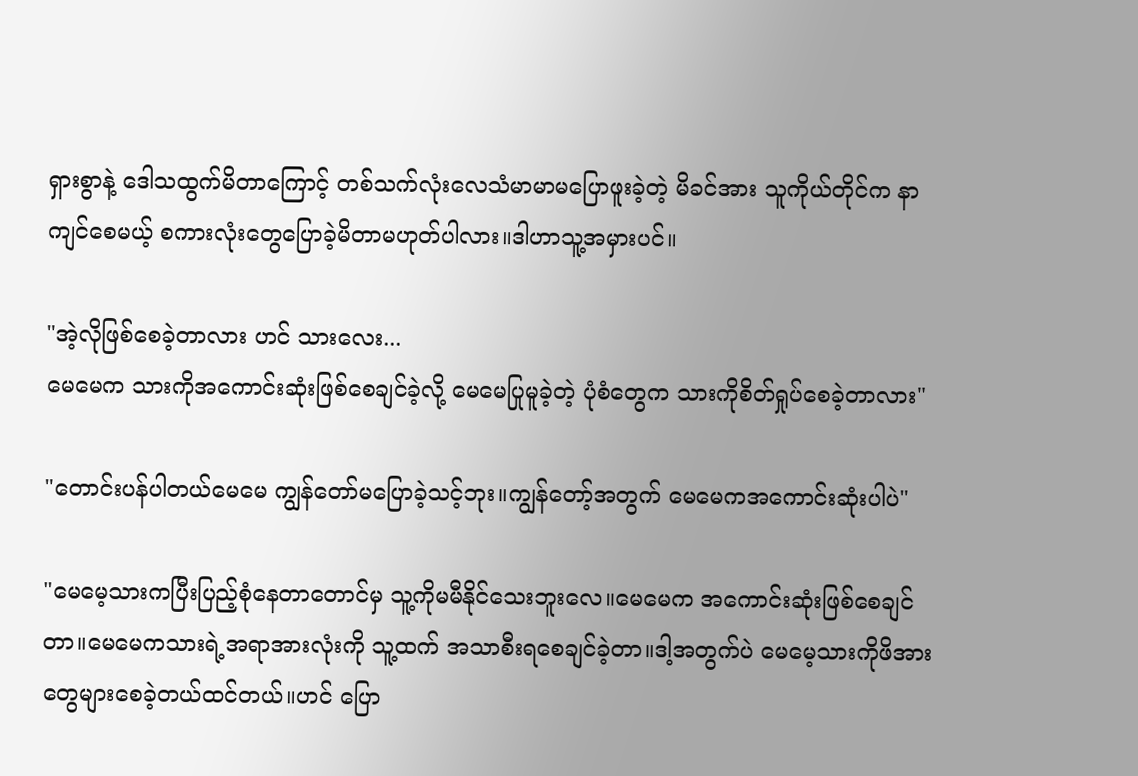ရှားစွာနဲ့ ဒေါသထွက်မိတာကြောင့် တစ်သက်လုံးလေသံမာမာမပြောဖူးခဲ့တဲ့ မိခင်အား သူကိုယ်တိုင်က နာကျင်စေမယ့် စကားလုံးတွေပြောခဲ့မိတာမဟုတ်ပါလား။ဒါဟာသူ့အမှားပင်။

"အဲ့လိုဖြစ်စေခဲ့တာလား ဟင် သားလေး...
မေမေက သားကိုအကောင်းဆုံးဖြစ်စေချင်ခဲ့လို့ မေမေပြုမူခဲ့တဲ့ ပုံစံတွေက သားကိုစိတ်ရှုပ်စေခဲ့တာလား"

"တောင်းပန်ပါတယ်မေမေ ကျွန်တော်မပြောခဲ့သင့်ဘုး။ကျွန်တော့်အတွက် မေမေကအကောင်းဆုံးပါပဲ"

"မေမေ့သားကပြီးပြည့်စုံနေတာတောင်မှ သူ့ကိုမမီနိုင်သေးဘူးလေ။မေမေက အကောင်းဆုံးဖြစ်စေချင်တာ။မေမေကသားရဲ့အရာအားလုံးကို သူ့ထက် အသာစီးရစေချင်ခဲ့တာ။ဒါ့အတွက်ပဲ မေမေ့သားကိုဖိအားတွေများစေခဲ့တယ်ထင်တယ်။ဟင် ပြော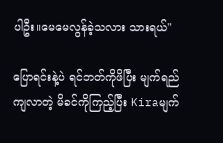ပါဦး။မေမေလွန်ခဲ့သလား သားရယ်"

ပြောရင်းနဲ့ပဲ ရင်ဘတ်ကိုဖိပြီး မျက်ရည်ကျလာတဲ့ မိခင်ကိုကြည့်ပြီး Kiraမျက်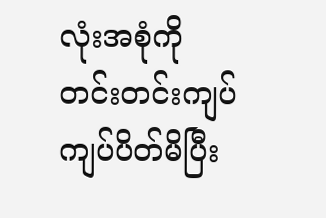လုံးအစုံကို တင်းတင်းကျပ်ကျပ်ပိတ်မိပြီး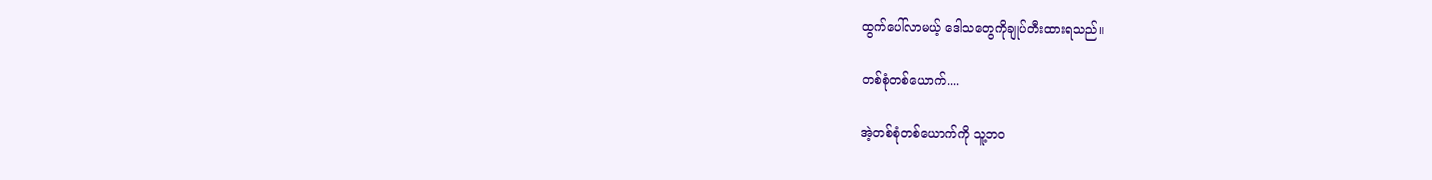ထွက်ပေါ်လာမယ့် ဒေါသတွေကိုချုပ်တီးထားရသည်။

တစ်စုံတစ်ယောက်....

အဲ့တစ်စုံတစ်ယောက်ကို သူ့ဘဝ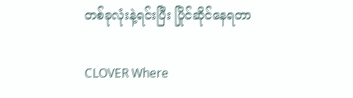တစ်ခုလုံးနဲ့ရင်းပြီး ပြိုင်ဆိုင်နေရတာ

CLOVER Where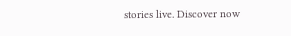stories live. Discover now